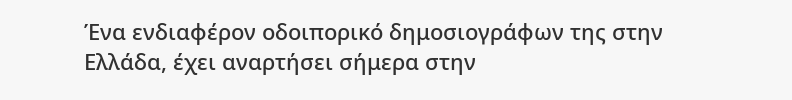Ένα ενδιαφέρον οδοιπορικό δημοσιογράφων της στην Ελλάδα, έχει αναρτήσει σήμερα στην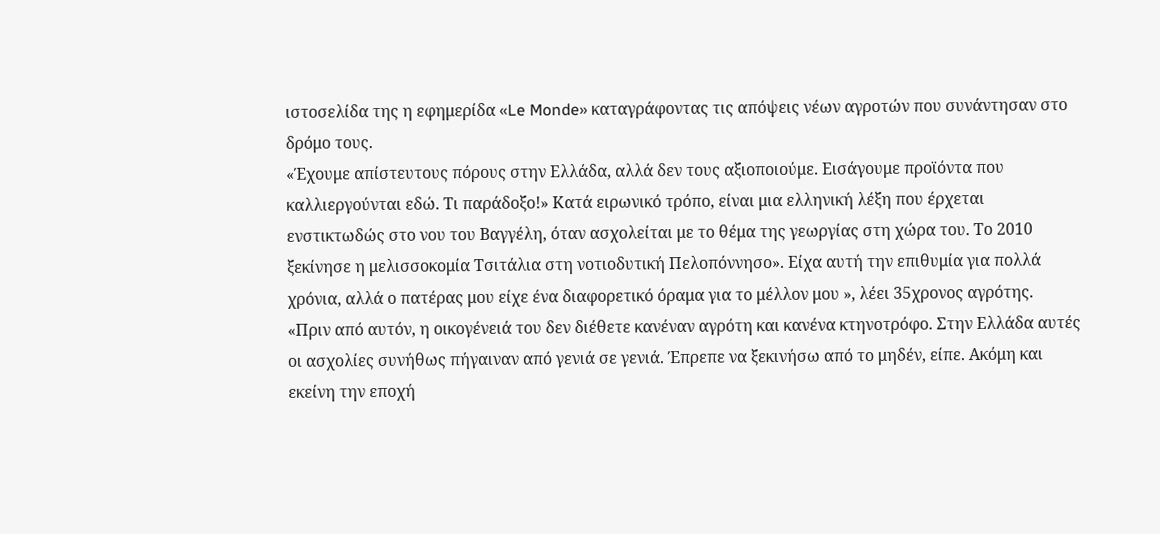ιστοσελίδα της η εφημερίδα «Le Monde» καταγράφοντας τις απόψεις νέων αγροτών που συνάντησαν στο δρόμο τους.
«Έχουμε απίστευτους πόρους στην Ελλάδα, αλλά δεν τους αξιοποιούμε. Εισάγουμε προϊόντα που καλλιεργούνται εδώ. Τι παράδοξο!» Κατά ειρωνικό τρόπο, είναι μια ελληνική λέξη που έρχεται ενστικτωδώς στο νου του Βαγγέλη, όταν ασχολείται με το θέμα της γεωργίας στη χώρα του. Το 2010 ξεκίνησε η μελισσοκομία Τσιτάλια στη νοτιοδυτική Πελοπόννησο». Είχα αυτή την επιθυμία για πολλά χρόνια, αλλά ο πατέρας μου είχε ένα διαφορετικό όραμα για το μέλλον μου », λέει 35χρονος αγρότης.
«Πριν από αυτόν, η οικογένειά του δεν διέθετε κανέναν αγρότη και κανένα κτηνοτρόφο. Στην Ελλάδα αυτές οι ασχολίες συνήθως πήγαιναν από γενιά σε γενιά. Έπρεπε να ξεκινήσω από το μηδέν, είπε. Ακόμη και εκείνη την εποχή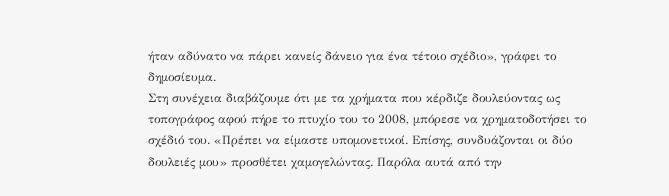ήταν αδύνατο να πάρει κανείς δάνειο για ένα τέτοιο σχέδιο», γράφει το δημοσίευμα.
Στη συνέχεια διαβάζουμε ότι με τα χρήματα που κέρδιζε δουλεύοντας ως τοπογράφος αφού πήρε το πτυχίο του το 2008, μπόρεσε να χρηματοδοτήσει το σχέδιό του. «Πρέπει να είμαστε υπομονετικοί. Επίσης, συνδυάζονται οι δύο δουλειές μου» προσθέτει χαμογελώντας. Παρόλα αυτά από την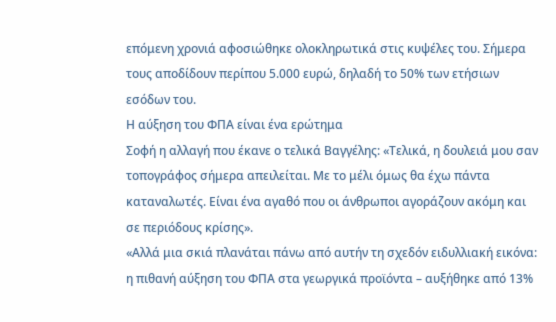επόμενη χρονιά αφοσιώθηκε ολοκληρωτικά στις κυψέλες του. Σήμερα τους αποδίδουν περίπου 5.000 ευρώ, δηλαδή το 50% των ετήσιων εσόδων του.
Η αύξηση του ΦΠΑ είναι ένα ερώτημα
Σοφή η αλλαγή που έκανε ο τελικά Βαγγέλης: «Τελικά, η δουλειά μου σαν τοπογράφος σήμερα απειλείται. Με το μέλι όμως θα έχω πάντα καταναλωτές. Είναι ένα αγαθό που οι άνθρωποι αγοράζουν ακόμη και σε περιόδους κρίσης».
«Αλλά μια σκιά πλανάται πάνω από αυτήν τη σχεδόν ειδυλλιακή εικόνα: η πιθανή αύξηση του ΦΠΑ στα γεωργικά προϊόντα – αυξήθηκε από 13%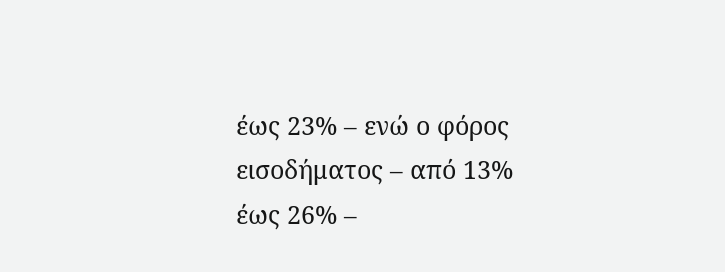έως 23% – ενώ ο φόρος εισοδήματος – από 13% έως 26% –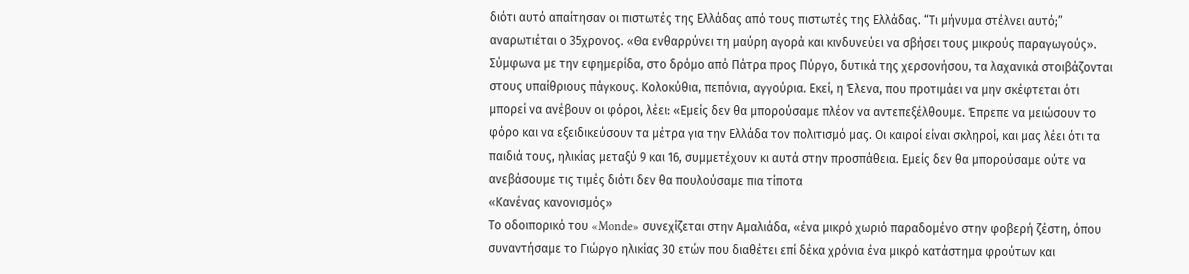διότι αυτό απαίτησαν οι πιστωτές της Ελλάδας από τους πιστωτές της Ελλάδας. “Τι μήνυμα στέλνει αυτό;” αναρωτιέται ο 35χρονος. «Θα ενθαρρύνει τη μαύρη αγορά και κινδυνεύει να σβήσει τους μικρούς παραγωγούς».
Σύμφωνα με την εφημερίδα, στο δρόμο από Πάτρα προς Πύργο, δυτικά της χερσονήσου, τα λαχανικά στοιβάζονται στους υπαίθριους πάγκους. Κολοκύθια, πεπόνια, αγγούρια. Εκεί, η Έλενα, που προτιμάει να μην σκέφτεται ότι μπορεί να ανέβουν οι φόροι, λέει: «Εμείς δεν θα μπορούσαμε πλέον να αντεπεξέλθουμε. Έπρεπε να μειώσουν το φόρο και να εξειδικεύσουν τα μέτρα για την Ελλάδα τον πολιτισμό μας. Οι καιροί είναι σκληροί, και μας λέει ότι τα παιδιά τους, ηλικίας μεταξύ 9 και 16, συμμετέχουν κι αυτά στην προσπάθεια. Εμείς δεν θα μπορούσαμε ούτε να ανεβάσουμε τις τιμές διότι δεν θα πουλούσαμε πια τίποτα
«Κανένας κανονισμός»
Το οδοιπορικό του «Monde» συνεχίζεται στην Αμαλιάδα, «ένα μικρό χωριό παραδομένο στην φοβερή ζέστη, όπου συναντήσαμε το Γιώργο ηλικίας 30 ετών που διαθέτει επί δέκα χρόνια ένα μικρό κατάστημα φρούτων και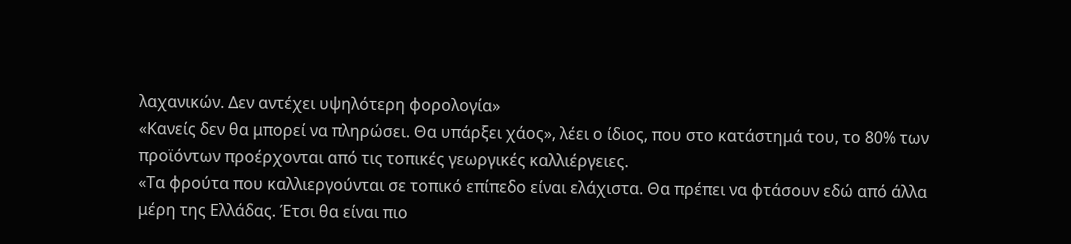λαχανικών. Δεν αντέχει υψηλότερη φορολογία»
«Κανείς δεν θα μπορεί να πληρώσει. Θα υπάρξει χάος», λέει ο ίδιος, που στο κατάστημά του, το 80% των προϊόντων προέρχονται από τις τοπικές γεωργικές καλλιέργειες.
«Τα φρούτα που καλλιεργούνται σε τοπικό επίπεδο είναι ελάχιστα. Θα πρέπει να φτάσουν εδώ από άλλα μέρη της Ελλάδας. Έτσι θα είναι πιο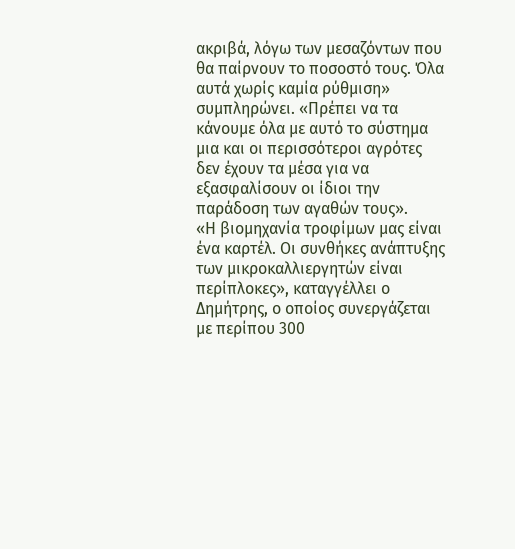ακριβά, λόγω των μεσαζόντων που θα παίρνουν το ποσοστό τους. Όλα αυτά χωρίς καμία ρύθμιση» συμπληρώνει. «Πρέπει να τα κάνουμε όλα με αυτό το σύστημα μια και οι περισσότεροι αγρότες δεν έχουν τα μέσα για να εξασφαλίσουν οι ίδιοι την παράδοση των αγαθών τους».
«Η βιομηχανία τροφίμων μας είναι ένα καρτέλ. Οι συνθήκες ανάπτυξης των μικροκαλλιεργητών είναι περίπλοκες», καταγγέλλει ο Δημήτρης, ο οποίος συνεργάζεται με περίπου 300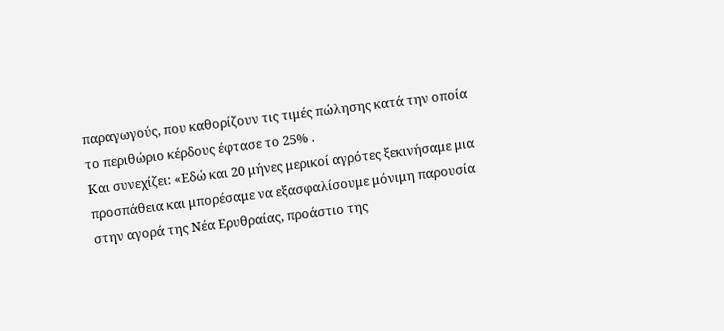παραγωγούς, που καθορίζουν τις τιμές πώλησης κατά την οποία το περιθώριο κέρδους έφτασε το 25% .
Και συνεχίζει: «Εδώ και 20 μήνες μερικοί αγρότες ξεκινήσαμε μια προσπάθεια και μπορέσαμε να εξασφαλίσουμε μόνιμη παρουσία στην αγορά της Νέα Ερυθραίας, προάστιο της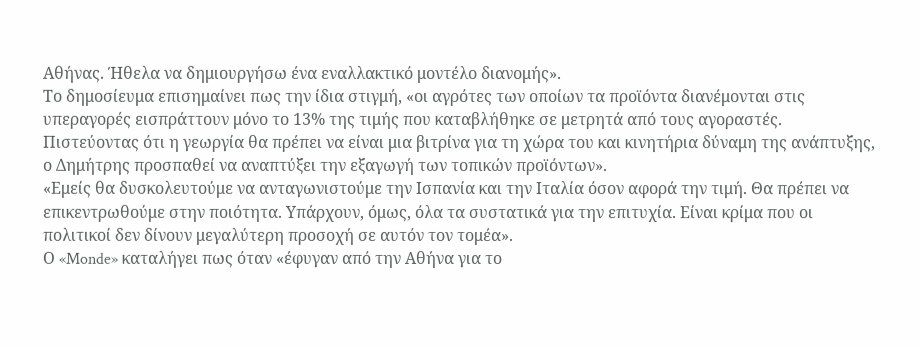Αθήνας. Ήθελα να δημιουργήσω ένα εναλλακτικό μοντέλο διανομής».
Το δημοσίευμα επισημαίνει πως την ίδια στιγμή, «οι αγρότες των οποίων τα προϊόντα διανέμονται στις υπεραγορές εισπράττουν μόνο το 13% της τιμής που καταβλήθηκε σε μετρητά από τους αγοραστές. Πιστεύοντας ότι η γεωργία θα πρέπει να είναι μια βιτρίνα για τη χώρα του και κινητήρια δύναμη της ανάπτυξης, ο Δημήτρης προσπαθεί να αναπτύξει την εξαγωγή των τοπικών προϊόντων».
«Εμείς θα δυσκολευτούμε να ανταγωνιστούμε την Ισπανία και την Ιταλία όσον αφορά την τιμή. Θα πρέπει να επικεντρωθούμε στην ποιότητα. Υπάρχουν, όμως, όλα τα συστατικά για την επιτυχία. Είναι κρίμα που οι πολιτικοί δεν δίνουν μεγαλύτερη προσοχή σε αυτόν τον τομέα».
Ο «Monde» καταλήγει πως όταν «έφυγαν από την Αθήνα για το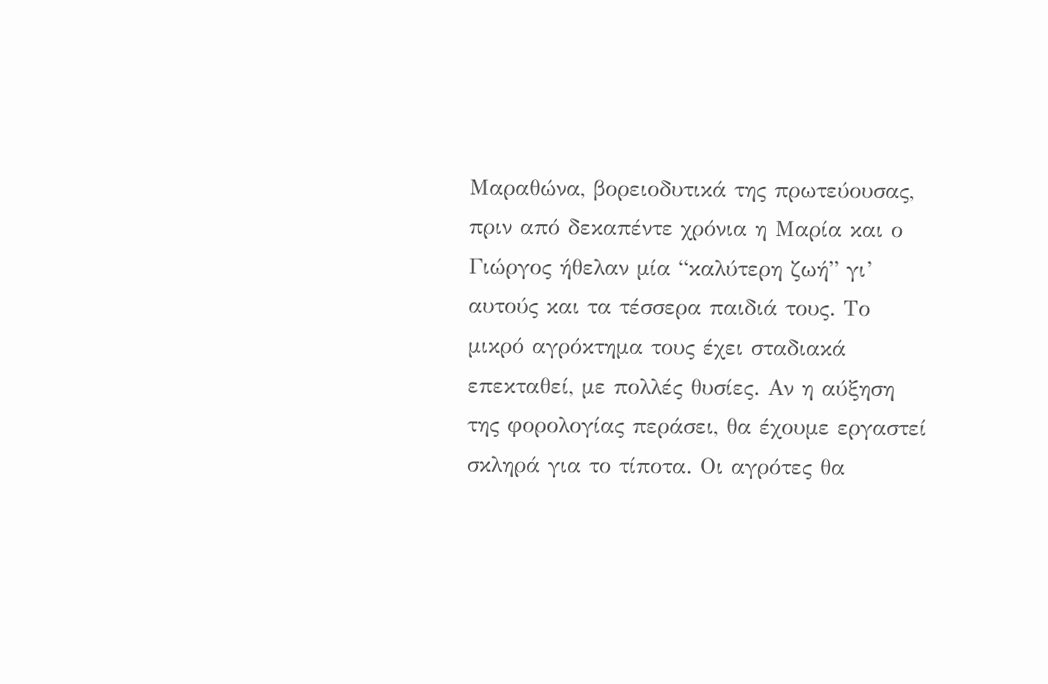Μαραθώνα, βορειοδυτικά της πρωτεύουσας, πριν από δεκαπέντε χρόνια η Μαρία και ο Γιώργος ήθελαν μία “καλύτερη ζωή” γι’ αυτούς και τα τέσσερα παιδιά τους. Το μικρό αγρόκτημα τους έχει σταδιακά επεκταθεί, με πολλές θυσίες. Αν η αύξηση της φορολογίας περάσει, θα έχουμε εργαστεί σκληρά για το τίποτα. Οι αγρότες θα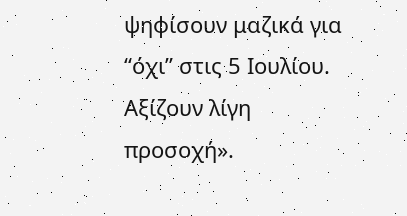ψηφίσουν μαζικά για “όχι” στις 5 Ιουλίου. Αξίζουν λίγη προσοχή».